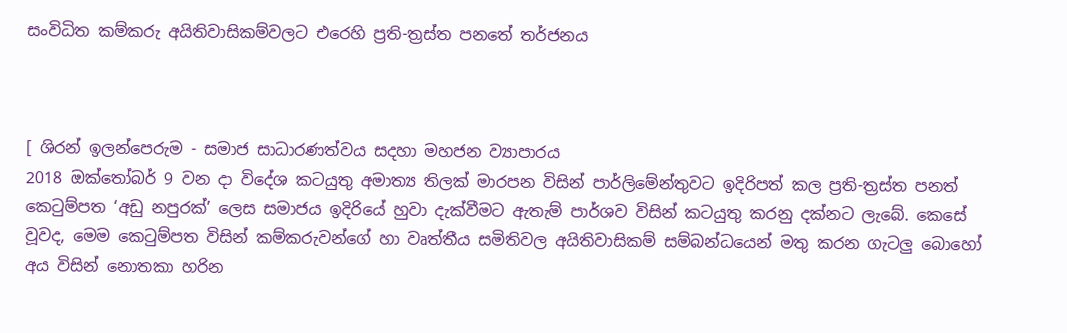සංවිධිත කම්කරු අයිතිවාසිකම්වලට එරෙහි ප්‍රති-ත්‍රස්ත පනතේ තර්ජනය



[ ශිරන් ඉලන්පෙරුම - සමාජ සාධාරණත්වය සදහා මහජන ව්‍යාපාරය
2018 ඔක්තෝබර් 9 වන දා විදේශ කටයුතු අමාත්‍ය තිලක් මාරපන විසින් පාර්ලිමේන්තුවට ඉදිරිපත් කල ප්‍රති-ත්‍රස්ත පනත් කෙටුම්පත ‘අඩු නපුරක්’ ලෙස සමාජය ඉදිරියේ හුවා දැක්වීමට ඇතැම් පාර්ශව විසින් කටයුතු කරනු දක්නට ලැබේ. කෙසේ වූවද, මෙම කෙටුම්පත විසින් කම්කරුවන්ගේ හා වෘත්තීය සමිතිවල අයිතිවාසිකම් සම්බන්ධයෙන් මතු කරන ගැටලු බොහෝ අය විසින් නොතකා හරින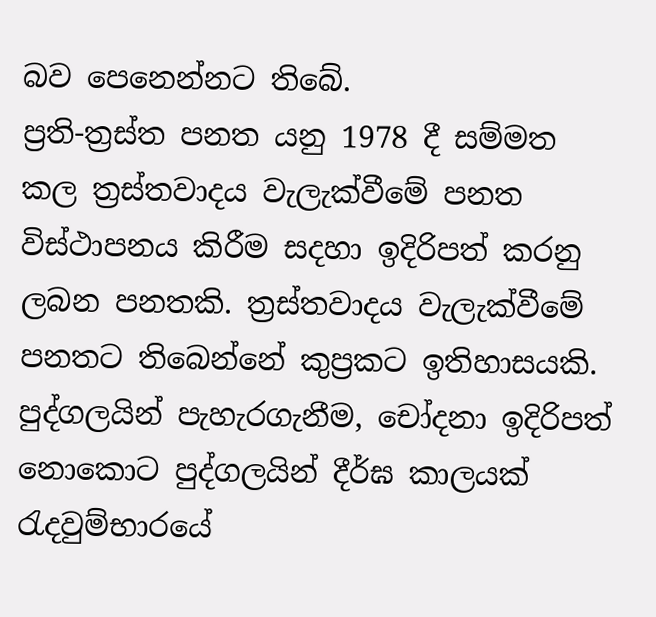බව පෙනෙන්නට තිබේ.
ප්‍රති-ත්‍රස්ත පනත යනු 1978 දී සම්මත කල ත්‍රස්තවාදය වැලැක්වීමේ පනත විස්ථාපනය කිරීම සදහා ඉදිරිපත් කරනු ලබන පනතකි. ත්‍රස්තවාදය වැලැක්වීමේ පනතට තිබෙන්නේ කුප්‍රකට ඉතිහාසයකි. පුද්ගලයින් පැහැරගැනීම, චෝදනා ඉදිරිපත් නොකොට පුද්ගලයින් දීර්ඝ කාලයක් රැදවුම්භාරයේ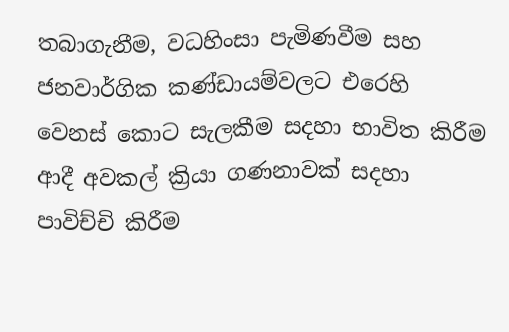තබාගැනීම, වධහිංසා පැමිණවීම සහ ජනවාර්ගික කණ්ඩායම්වලට එරෙහි වෙනස් කොට සැලකීම සදහා භාවිත කිරීම ආදී අවකල් ක්‍රියා ගණනාවක් සදහා පාවිච්චි කිරීම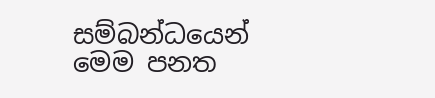සම්බන්ධයෙන් මෙම පනත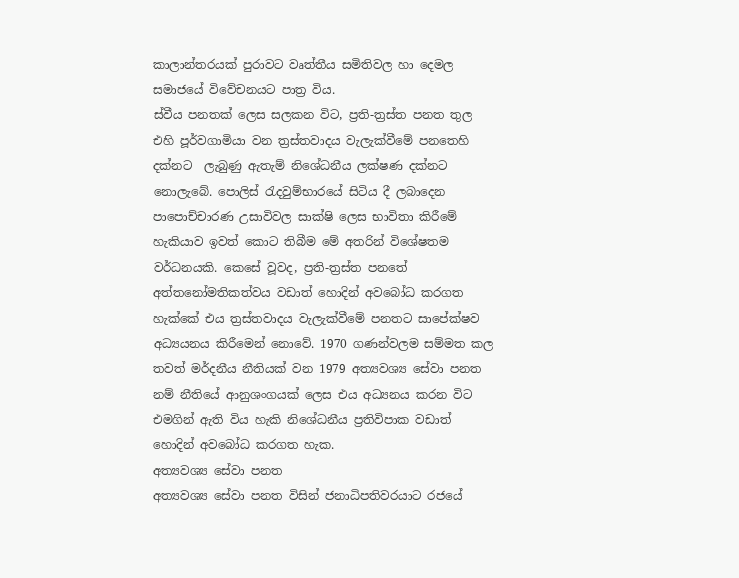කාලාන්තරයක් පුරාවට වෘත්තීය සමිතිවල හා දෙමල සමාජයේ විවේචනයට පාත්‍ර විය.
ස්වීය පනතක් ලෙස සලකන විට, ප්‍රති-ත්‍රස්ත පනත තුල එහි පූර්වගාමියා වන ත්‍රස්තවාදය වැලැක්වීමේ පනතෙහි දක්නට  ලැබුණු ඇතැම් නිශේධනීය ලක්ෂණ දක්නට නොලැබේ. පොලිස් රැදවුම්භාරයේ සිටිය දී ලබාදෙන පාපොච්චාරණ උසාවිවල සාක්ෂි ලෙස භාවිතා කිරීමේ හැකියාව ඉවත් කොට තිබීම මේ අතරින් විශේෂතම වර්ධනයකි. කෙසේ වූවද, ප්‍රති-ත්‍රස්ත පනතේ අත්තනෝමතිකත්වය වඩාත් හොදින් අවබෝධ කරගත හැක්කේ එය ත්‍රස්තවාදය වැලැක්වීමේ පනතට සාපේක්ෂව අධ්‍යයනය කිරීමෙන් නොවේ. 1970 ගණන්වලම සම්මත කල තවත් මර්දනීය නීතියක් වන 1979 අත්‍යවශ්‍ය සේවා පනත නම් නීතියේ ආනුශංගයක් ලෙස එය අධ්‍යනය කරන විට එමගින් ඇති විය හැකි නිශේධනීය ප්‍රතිවිපාක වඩාත් හොදින් අවබෝධ කරගත හැක.
අත්‍යවශ්‍ය සේවා පනත
අත්‍යවශ්‍ය සේවා පනත විසින් ජනාධිපතිවරයාට රජයේ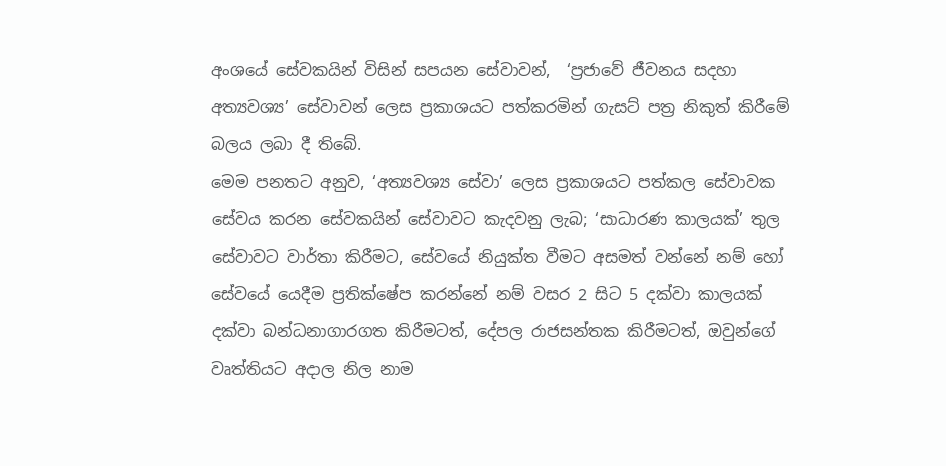අංශයේ සේවකයින් විසින් සපයන සේවාවන්,  ‘ප්‍රජාවේ ජීවනය සදහා අත්‍යවශ්‍ය’ සේවාවන් ලෙස ප්‍රකාශයට පත්කරමින් ගැසට් පත්‍ර නිකුත් කිරීමේ බලය ලබා දී තිබේ.
මෙම පනතට අනුව, ‘අත්‍යවශ්‍ය සේවා’ ලෙස ප්‍රකාශයට පත්කල සේවාවක සේවය කරන සේවකයින් සේවාවට කැදවනු ලැබ; ‘සාධාරණ කාලයක්’ තුල සේවාවට වාර්තා කිරීමට, සේවයේ නියුක්ත වීමට අසමත් වන්නේ නම් හෝ සේවයේ යෙදීම ප්‍රතික්ෂේප කරන්නේ නම් වසර 2 සිට 5 දක්වා කාලයක් දක්වා බන්ධනාගාරගත කිරීමටත්, දේපල රාජසන්තක කිරීමටත්, ඔවුන්ගේ වෘත්තියට අදාල නිල නාම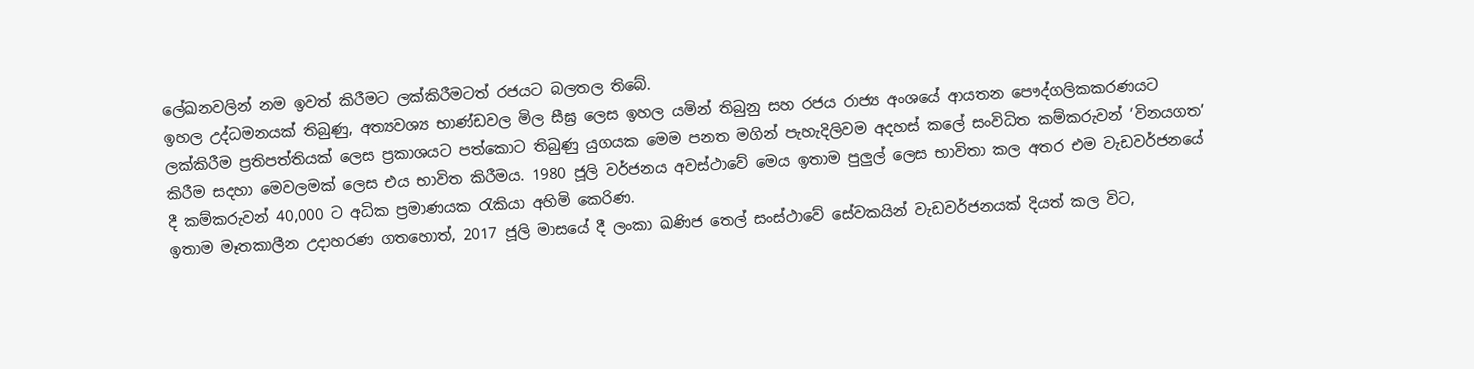ලේඛනවලින් නම ඉවත් කිරීමට ලක්කිරීමටත් රජයට බලතල තිබේ.
ඉහල උද්ධමනයක් තිබුණු, අත්‍යවශ්‍ය භාණ්ඩවල මිල සීඝ්‍ර ලෙස ඉහල යමින් තිබුනු සහ රජය රාජ්‍ය අංශයේ ආයතන පෞද්ගලිකකරණයට ලක්කිරීම ප්‍රතිපත්තියක් ලෙස ප්‍රකාශයට පත්කොට තිබුණු යුගයක මෙම පනත මගින් පැහැදිලිවම අදහස් කලේ සංවිධිත කම්කරුවන් ‘විනයගත’ කිරීම සදහා මෙවලමක් ලෙස එය භාවිත කිරීමය. 1980 ජූලි වර්ජනය අවස්ථාවේ මෙය ඉතාම පුලුල් ලෙස භාවිතා කල අතර එම වැඩවර්ජනයේ දී කම්කරුවන් 40,000 ට අධික ප්‍රමාණයක රැකියා අහිමි කෙරිණ.
ඉතාම මෑතකාලීන උදාහරණ ගතහොත්, 2017 ජූලි මාසයේ දී ලංකා ඛණිජ තෙල් සංස්ථාවේ සේවකයින් වැඩවර්ජනයක් දියත් කල විට,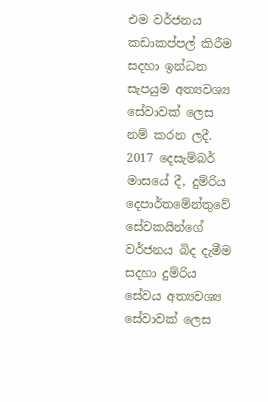එම වර්ජනය කඩාකප්පල් කිරීම සදහා ඉන්ධන සැපයුම අත්‍යවශ්‍ය සේවාවක් ලෙස නම් කරන ලදී. 2017 දෙසැම්බර් මාසයේ දී, දුම්රිය දෙපාර්තමේන්තුවේ සේවකයින්ගේ වර්ජනය බිද දැමීම සදහා දුම්රිය සේවය අත්‍යවශ්‍ය සේවාවක් ලෙස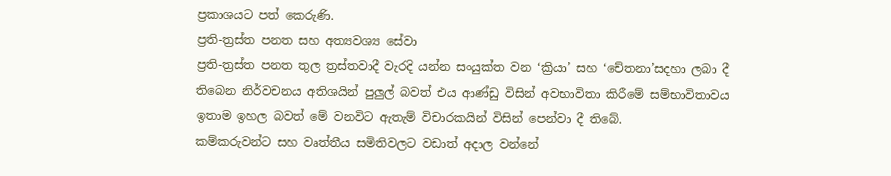ප්‍රකාශයට පත් කෙරුණි.
ප්‍රති-ත්‍රස්ත පනත සහ අත්‍යවශ්‍ය සේවා
ප්‍රති-ත්‍රස්ත පනත තුල ත්‍රස්තවාදී වැරදි යන්න සංයුක්ත වන ‘ක්‍රියා’ සහ ‘චේතනා’සදහා ලබා දී තිබෙන නිර්වචනය අතිශයින් පුලුල් බවත් එය ආණ්ඩු විසින් අවභාවිතා කිරීමේ සම්භාවිතාවය ඉතාම ඉහල බවත් මේ වනවිට ඇතැම් විචාරකයින් විසින් පෙන්වා දී තිබේ.
කම්කරුවන්ට සහ වෘත්තීය සමිතිවලට වඩාත් අදාල වන්නේ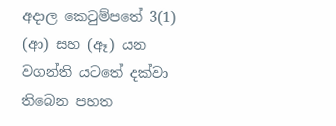අදාල කෙටුම්පතේ 3(1) (ආ) සහ (ඈ) යන වගන්ති යටතේ දක්වා තිබෙන පහත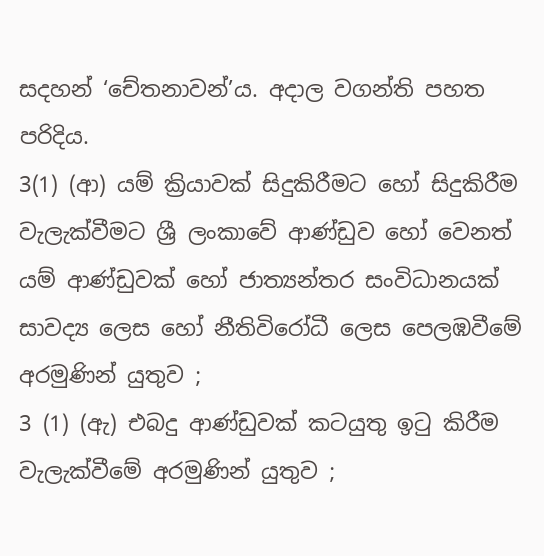සදහන් ‘චේතනාවන්’ය. අදාල වගන්ති පහත පරිදිය.
3(1) (ආ) යම් ක්‍රියාවක් සිදුකිරීමට හෝ සිදුකිරීම වැලැක්වීමට ශ්‍රී ලංකාවේ ආණ්ඩුව හෝ වෙනත් යම් ආණ්ඩුවක් හෝ ජාත්‍යන්තර සංවිධානයක් සාවද්‍ය ලෙස හෝ නීතිවිරෝධී ලෙස පෙලඹවීමේ අරමුණින් යුතුව ;
3 (1) (ඇ) එබදු ආණ්ඩුවක් කටයුතු ඉටු කිරීම වැලැක්වීමේ අරමුණින් යුතුව ;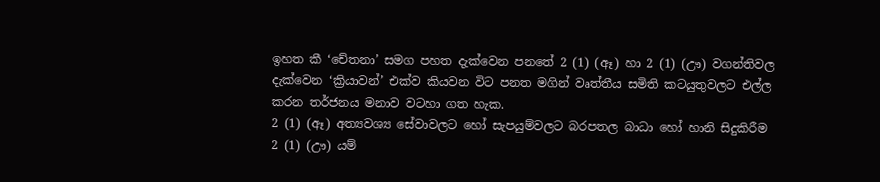ඉහත කී ‘චේතනා’ සමග පහත දැක්වෙන පනතේ 2 (1) (ඈ) හා 2 (1) (ඌ) වගන්තිවල දැක්වෙන ‘ක්‍රියාවන්’ එක්ව කියවන විට පනත මගින් වෘත්තීය සමිති කටයුතුවලට එල්ල කරන තර්ජනය මනාව වටහා ගත හැක.
2 (1) (ඈ) අත්‍යවශ්‍ය සේවාවලට හෝ සැපයුම්වලට බරපතල බාධා හෝ හානි සිදුකිරීම
2 (1) (ඌ) යම්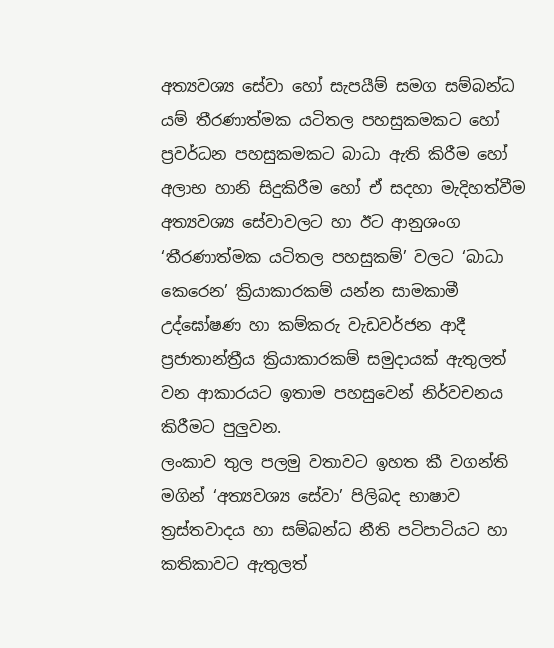අත්‍යවශ්‍ය සේවා හෝ සැපයීම් සමග සම්බන්ධ යම් තීරණාත්මක යටිතල පහසුකමකට හෝ ප්‍රවර්ධන පහසුකමකට බාධා ඇති කිරීම හෝ අලාභ හානි සිදුකිරීම හෝ ඒ සදහා මැදිහත්වීම
අත්‍යවශ්‍ය සේවාවලට හා ඊට ආනුශංග ‘තීරණාත්මක යටිතල පහසුකම්’ වලට ‘බාධා කෙරෙන’ ක්‍රියාකාරකම් යන්න සාමකාමී උද්ඝෝෂණ හා කම්කරු වැඩවර්ජන ආදී ප්‍රජාතාන්ත්‍රීය ක්‍රියාකාරකම් සමුදායක් ඇතුලත් වන ආකාරයට ඉතාම පහසුවෙන් නිර්වචනය කිරීමට පුලුවන.
ලංකාව තුල පලමු වතාවට ඉහත කී වගන්ති මගින් ‘අත්‍යවශ්‍ය සේවා’ පිලිබද භාෂාව ත්‍රස්තවාදය හා සම්බන්ධ නීති පටිපාටියට හා කතිකාවට ඇතුලත්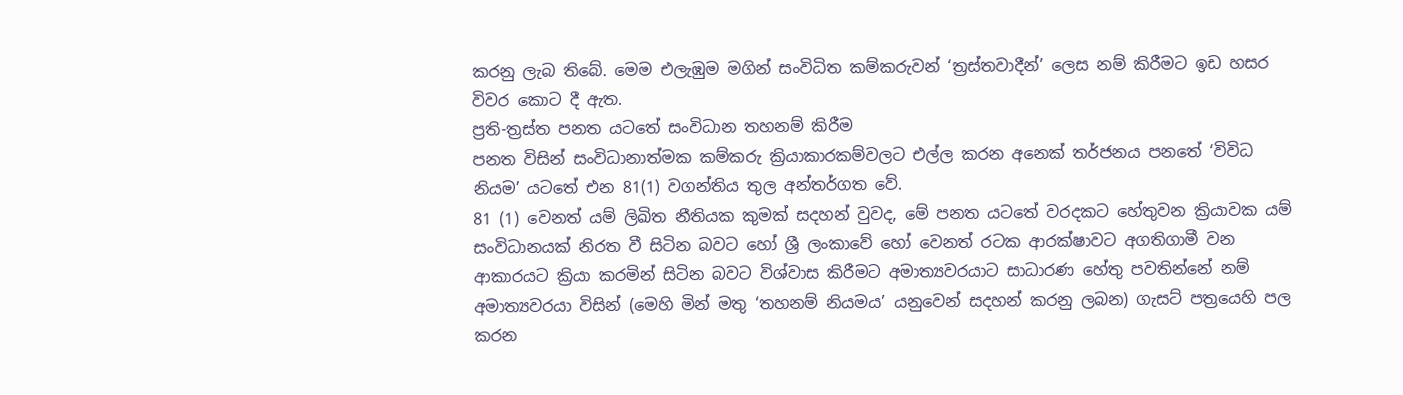කරනු ලැබ තිබේ. මෙම එලැඹුම මගින් සංවිධිත කම්කරුවන් ‘ත්‍රස්තවාදීන්’ ලෙස නම් කිරීමට ඉඩ හසර විවර කොට දී ඇත.
ප්‍රති-ත්‍රස්ත පනත යටතේ සංවිධාන තහනම් කිරීම
පනත විසින් සංවිධානාත්මක කම්කරු ක්‍රියාකාරකම්වලට එල්ල කරන අනෙක් තර්ජනය පනතේ ‘විවිධ නියම’ යටතේ එන 81(1) වගන්තිය තුල අන්තර්ගත වේ.
81 (1) වෙනත් යම් ලිඛිත නීතියක කුමක් සදහන් වුවද, මේ පනත යටතේ වරදකට හේතුවන ක්‍රියාවක යම් සංවිධානයක් නිරත වී සිටින බවට හෝ ශ්‍රී ලංකාවේ හෝ වෙනත් රටක ආරක්ෂාවට අගතිගාමී වන ආකාරයට ක්‍රියා කරමින් සිටින බවට විශ්වාස කිරීමට අමාත්‍යවරයාට සාධාරණ හේතු පවතින්නේ නම් අමාත්‍යවරයා විසින් (මෙහි මින් මතු ‘තහනම් නියමය’ යනුවෙන් සදහන් කරනු ලබන) ගැසට් පත්‍රයෙහි පල කරන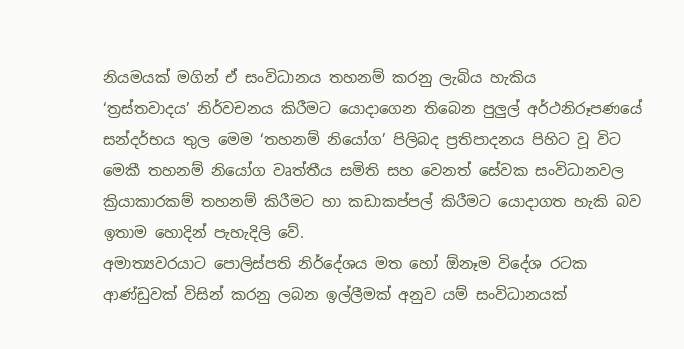නියමයක් මගින් ඒ සංවිධානය තහනම් කරනු ලැබිය හැකිය
‘ත්‍රස්තවාදය’ නිර්වචනය කිරීමට යොදාගෙන තිබෙන පුලුල් අර්ථනිරූපණයේ සන්දර්භය තුල මෙම ‘තහනම් නියෝග’ පිලිබද ප්‍රතිපාදනය පිහිට වූ විට මෙකී තහනම් නියෝග වෘත්තීය සමිති සහ වෙනත් සේවක සංවිධානවල ක්‍රියාකාරකම් තහනම් කිරීමට හා කඩාකප්පල් කිරීමට යොදාගත හැකි බව ඉතාම හොදින් පැහැදිලි වේ.
අමාත්‍යවරයාට පොලිස්පති නිර්දේශය මත හෝ ඕනෑම විදේශ රටක ආණ්ඩුවක් විසින් කරනු ලබන ඉල්ලීමක් අනුව යම් සංවිධානයක්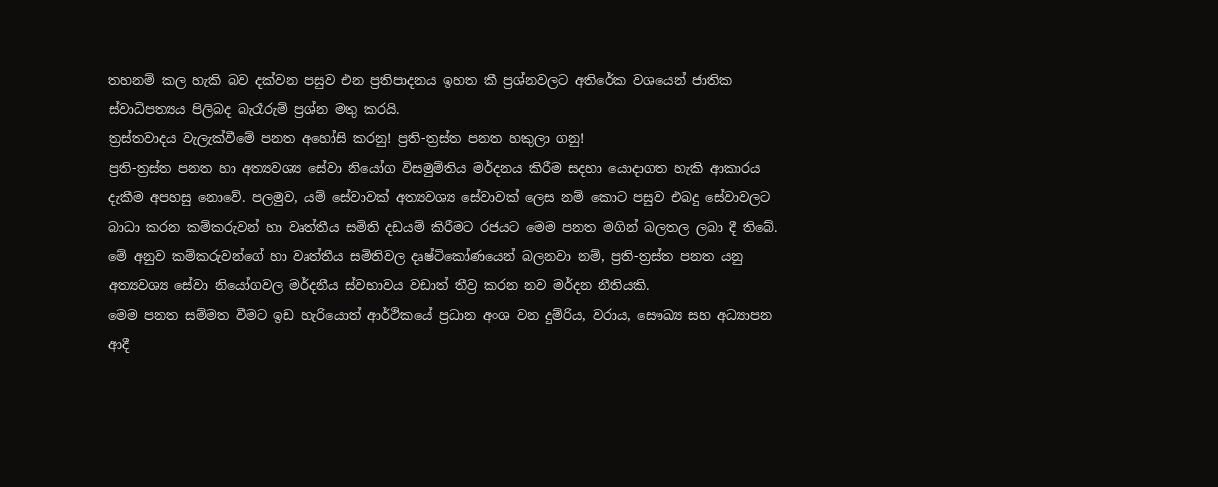තහනම් කල හැකි බව දක්වන පසුව එන ප්‍රතිපාදනය ඉහත කී ප්‍රශ්නවලට අතිරේක වශයෙන් ජාතික ස්වාධිපත්‍යය පිලිබද බැරෑරුම් ප්‍රශ්න මතු කරයි.
ත්‍රස්තවාදය වැලැක්වීමේ පනත අහෝසි කරනු! ප්‍රති-ත්‍රස්ත පනත හකුලා ගනු!
ප්‍රති-ත්‍රස්ත පනත හා අත්‍යවශ්‍ය සේවා නියෝග විසමුම්තිය මර්දනය කිරීම සදහා යොදාගත හැකි ආකාරය දැකීම අපහසු නොවේ. පලමුව, යම් සේවාවක් අත්‍යවශ්‍ය සේවාවක් ලෙස නම් කොට පසුව එබදු සේවාවලට බාධා කරන කම්කරුවන් හා වෘත්තීය සමිති දඩයම් කිරීමට රජයට මෙම පනත මගින් බලතල ලබා දී තිබේ. මේ අනුව කම්කරුවන්ගේ හා වෘත්තීය සමිතිවල දෘෂ්ටිකෝණයෙන් බලනවා නම්, ප්‍රති-ත්‍රස්ත පනත යනු අත්‍යවශ්‍ය සේවා නියෝගවල මර්දනීය ස්වභාවය වඩාත් තීව්‍ර කරන නව මර්දන නීතියකි.
මෙම පනත සම්මත වීමට ඉඩ හැරියොත් ආර්ථිකයේ ප්‍රධාන අංශ වන දුම්රිය, වරාය, සෞඛ්‍ය සහ අධ්‍යාපන ආදී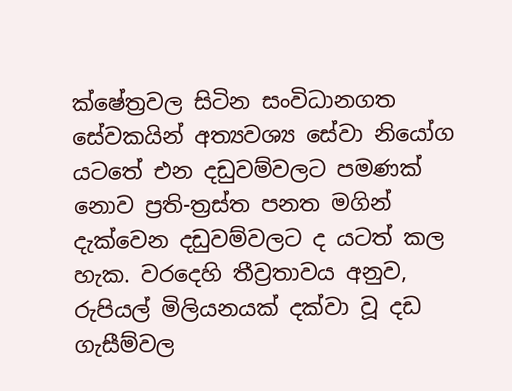ක්ෂේත්‍රවල සිටින සංවිධානගත සේවකයින් අත්‍යවශ්‍ය සේවා නියෝග යටතේ එන දඩුවම්වලට පමණක් නොව ප්‍රති-ත්‍රස්ත පනත මගින් දැක්වෙන දඩුවම්වලට ද යටත් කල හැක. වරදෙහි තීව්‍රතාවය අනුව, රුපියල් මිලියනයක් දක්වා වූ දඩ ගැසීම්වල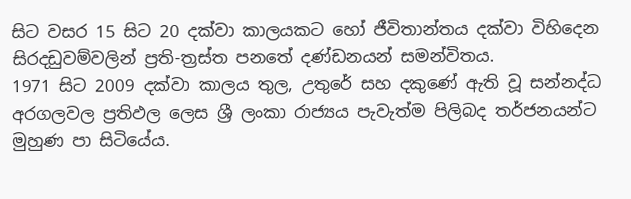සිට වසර 15 සිට 20 දක්වා කාලයකට හෝ ජීවිතාන්තය දක්වා විහිදෙන සිරදඩුවම්වලින් ප්‍රති-ත්‍රස්ත පනතේ දණ්ඩනයන් සමන්විතය.
1971 සිට 2009 දක්වා කාලය තුල, උතුරේ සහ දකුණේ ඇති වූ සන්නද්ධ අරගලවල ප්‍රතිඵල ලෙස ශ්‍රී ලංකා රාජ්‍යය පැවැත්ම පිලිබද තර්ජනයන්ට මුහුණ පා සිටියේය.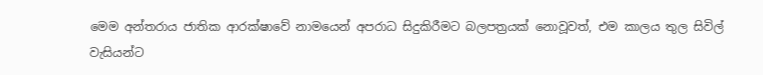මෙම අන්තරාය ජාතික ආරක්ෂාවේ නාමයෙන් අපරාධ සිදුකිරීමට බලපත්‍රයක් නොවූවත්, එම කාලය තුල සිවිල් වැසියන්ට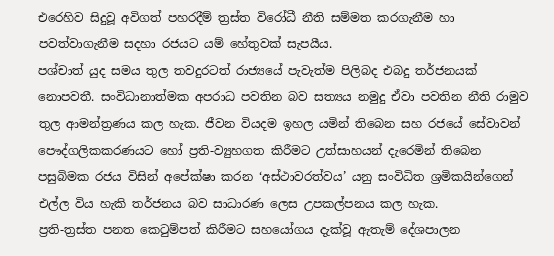එරෙහිව සිදුවූ අවිගත් පහරදීම් ත්‍රස්ත විරෝධී නීති සම්මත කරගැනීම හා පවත්වාගැනීම සදහා රජයට යම් හේතුවක් සැපයීය.
පශ්චාත් යුද සමය තුල තවදුරටත් රාජ්‍යයේ පැවැත්ම පිලිබද එබදු තර්ජනයක් නොපවතී. සංවිධානාත්මක අපරාධ පවතින බව සත්‍යය නමුදු ඒවා පවතින නීති රාමුව තුල ආමන්ත්‍රණය කල හැක. ජීවන වියදම ඉහල යමින් තිබෙන සහ රජයේ සේවාවන් පෞද්ගලිකකරණයට හෝ ප්‍රති-ව්‍යුහගත කිරීමට උත්සාහයන් දැරෙමින් තිබෙන පසුබිමක රජය විසින් අපේක්ෂා කරන ‘අස්ථාවරත්වය’ යනු සංවිධිත ශ්‍රමිකයින්ගෙන් එල්ල විය හැකි තර්ජනය බව සාධාරණ ලෙස උපකල්පනය කල හැක.
ප්‍රති-ත්‍රස්ත පනත කෙටුම්පත් කිරීමට සහයෝගය දැක්වූ ඇතැම් දේශපාලන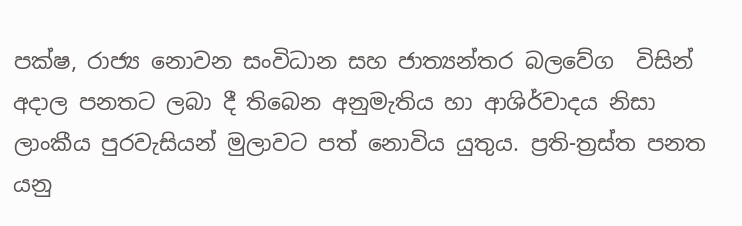පක්ෂ, රාජ්‍ය නොවන සංවිධාන සහ ජාත්‍යන්තර බලවේග  විසින් අදාල පනතට ලබා දී තිබෙන අනුමැතිය හා ආශිර්වාදය නිසා ලාංකීය පුරවැසියන් මුලාවට පත් නොවිය යුතුය. ප්‍රති-ත්‍රස්ත පනත යනු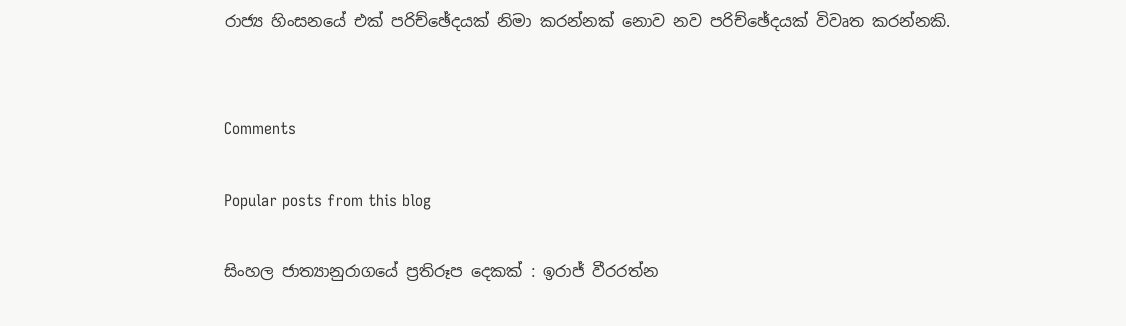රාජ්‍ය හිංසනයේ එක් පරිච්ඡේදයක් නිමා කරන්නක් නොව නව පරිච්ඡේදයක් විවෘත කරන්නකි.


Comments

Popular posts from this blog

සිංහල ජාත්‍යානුරාගයේ ප්‍රතිරූප දෙකක් : ඉරාජ් වීරරත්න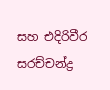සහ එදිරිවීර සරච්චන්ද්‍ර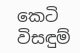කෙටි විසඳුම්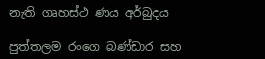නැති ගෘහස්ථ ණය අර්බුදය

පුත්තලම රංගෙ බණ්ඩාර සහ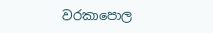වරකාපොල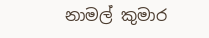නාමල් කුමාර